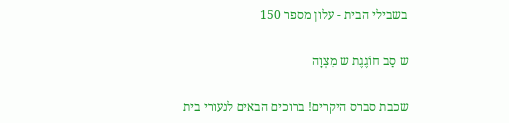בשבילי הבית - עלון מספר 150

ש סַב חוֹגֶגֶת ש מִצְוָה

שכבת סברס היקרים! ברוכים הבאים לנעורי בית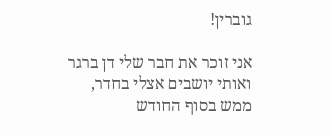גוברין!

אני זוכר את חבר שלי דן ברגר ואותי יושבים אצלי בחדר, ממש בסוף החודש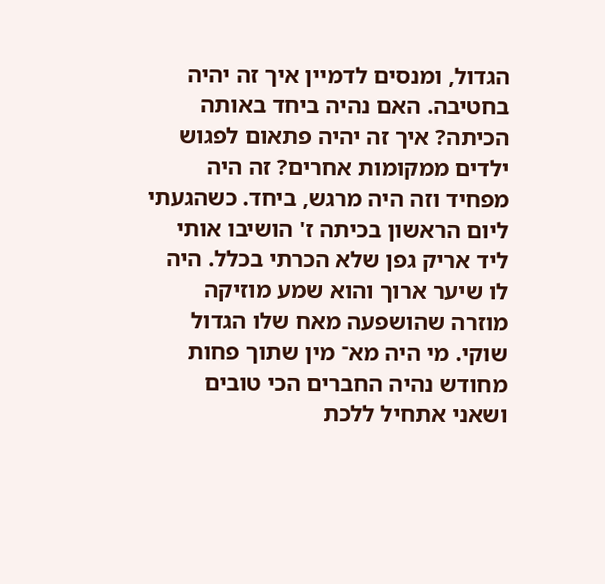הגדול, ומנסים לדמיין איך זה יהיה בחטיבה. האם נהיה ביחד באותה הכיתה? איך זה יהיה פתאום לפגוש ילדים ממקומות אחרים? זה היה מפחיד וזה היה מרגש, ביחד. כשהגעתי ליום הראשון בכיתה ז' הושיבו אותי ליד אריק גפן שלא הכרתי בכלל. היה לו שיער ארוך והוא שמע מוזיקה מוזרה שהושפעה מאח שלו הגדול שוקי. מי היה מא־ מין שתוך פחות מחודש נהיה החברים הכי טובים ושאני אתחיל ללכת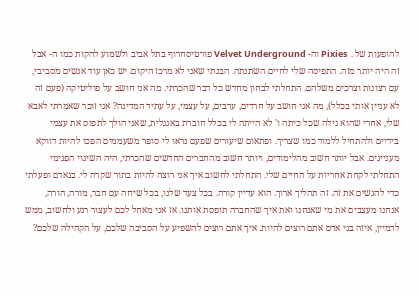להופעות של . Pixies וה- Velvet Underground פורטיסחרוף בתל אביב ולשמוע להקות כמו ה- אבל זה היה יותר מזה. התפיסה שלי לחיים השתנתה. הבנתי שאני לא מרכז היקום. יש כאן עוד אנשים מסביבי, עם רצונות וצרכים משלהם. התחלתי לבחון מחדש כל דבר שהכרתי. מה אני חושב על פוליטיקה (פעם זה לא עניין אותי בכלל), מה אני חושב על חרדים, ערבים, על עצמי, על עתיד המדינה? אני זוכר שאמרתי לאבא שלי, אחרי שהוא גילה שכל כיתה ו' לא הייתה לי בכלל חוברת באנגלית, שאני הולך לתפוס את עצמי בידיים ולהתחיל ללמוד כמו שצריך. ופתאום שיעורים שפעם נראו לי סופר משעממים הפכו להיות דווקא מעניינים. אבל יותר חשוב מהלימודים, ויותר חשוב מהחברים החדשים שהכרתי, היה השינוי הפנימי התחלתי לקחת אחריות על החיים שלי. התחלתי לחשוב איך אני רוצה להיות בתור שקרה לי. בנאדם ופעלתי כדי להגשים את זה. זה תהליך ארוך. הוא עדיין קורה. בכל צעד שלנו, בכל שיחה עם חבר, מורה, הורה, אנחנו מעצבים את מי שאנחנו ואת איך שהחברה תופסת אותנו. אז אני מאחל לכם לעצור רגע ולחשוב, ממש לדמיין, איזה בני אדם אתם רוצים להיות. איך אתם רוצים להשפיע על הסביבה שלכם, על הקהילה שלכם?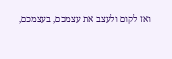ואז לקום ולעצב את עצמכם, בעצמכם,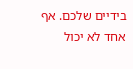בידיים שלכם. אף אחד לא יכול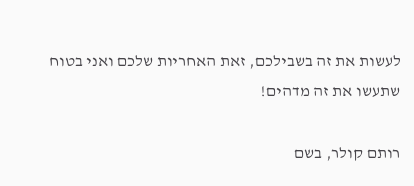לעשות את זה בשבילכם, זאת האחריות שלכם ואני בטוח שתעשו את זה מדהים!

רותם קולר, בשם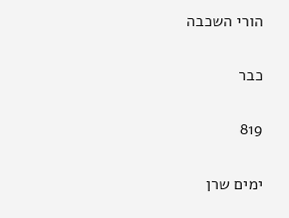הורי השכבה

כבר

819

ימים שרן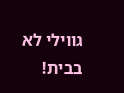גווילי לא בבית!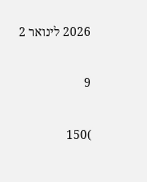2026 לינואר 2

9

)150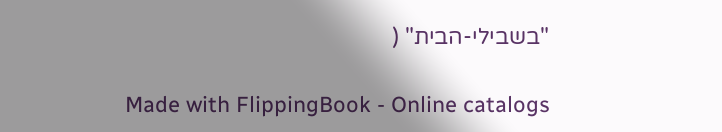"בשבילי-הבית" (

Made with FlippingBook - Online catalogs